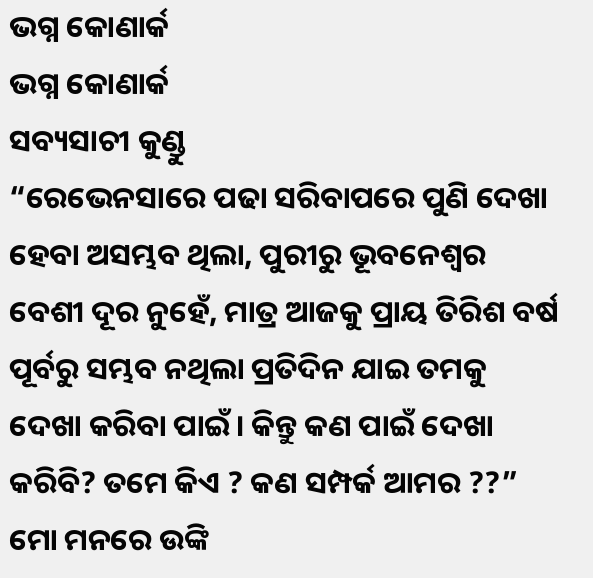ଭଗ୍ନ କୋଣାର୍କ
ଭଗ୍ନ କୋଣାର୍କ
ସବ୍ୟସାଚୀ କୁଣ୍ଡୁ
“ରେଭେନସାରେ ପଢା ସରିବାପରେ ପୁଣି ଦେଖା ହେବା ଅସମ୍ଭବ ଥିଲା, ପୁରୀରୁ ଭୂବନେଶ୍ଵର ବେଶୀ ଦୂର ନୁହେଁ, ମାତ୍ର ଆଜକୁ ପ୍ରାୟ ତିରିଶ ବର୍ଷ ପୂର୍ବରୁ ସମ୍ଭବ ନଥିଲା ପ୍ରତିଦିନ ଯାଇ ତମକୁ ଦେଖା କରିବା ପାଇଁ। କିନ୍ତୁ କଣ ପାଇଁ ଦେଖା କରିବି? ତମେ କିଏ ? କଣ ସମ୍ପର୍କ ଆମର ??” ମୋ ମନରେ ଉଙ୍କି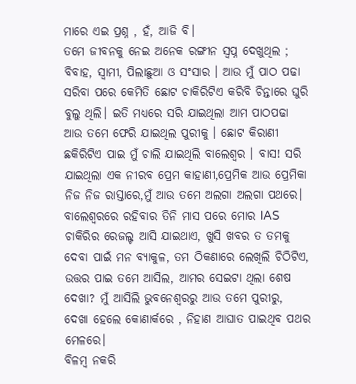ମାରେ ଏଇ ପ୍ରଶ୍ନ , ହଁ, ଆଜି ବି।
ତମେ ଜୀବନକୁ ନେଇ ଅନେକ ରଙ୍ଗୀନ ସ୍ଵପ୍ନ ଦେଖୁଥିଲ ; ବିବାହ, ସ୍ଵାମୀ, ପିଲାଛୁଆ ଓ ସଂସାର । ଆଉ ମୁଁ ପାଠ ପଢା ସରିବା ପରେ କେମିତି ଛୋଟ ଚାକିରିଟିଏ କରିବି ଚିନ୍ତାରେ ଘୁରି ବୁଲୁ ଥିଲି। ଇତି ମଧ୍ୟରେ ସରି ଯାଇଥିଲା ଆମ ପାଠପଢା ଆଉ ତମେ ଫେରି ଯାଇଥିଲ ପୁରୀକୁ । ଛୋଟ କିରାଣୀ ଛକିରିଟିଏ ପାଇ ମୁଁ ଚାଲି ଯାଇଥିଲି ବାଲେଶ୍ଵର । ବାସ! ସରି ଯାଇଥିଲା ଏକ ନୀରବ ପ୍ରେମ କାହାଣୀ,ପ୍ରେମିକ ଆଉ ପ୍ରେମିକା ନିଜ ନିଜ ରାସ୍ତାରେ,ମୁଁ ଆଉ ତମେ ଅଲଗା ଅଲଗା ପଥରେ।
ବାଲେଶ୍ଵରରେ ରହିବାର ତିନି ମାସ ପରେ ମୋର IAS ଚାକିରିର ରେଜଲ୍ଟ ଆସି ଯାଇଥାଏ, ଖୁସି ଖବର ତ ତମକୁ ଦେବା ପାଇଁ ମନ ବ୍ୟାକୁଳ, ତମ ଠିକଣାରେ ଲେଖିଲି ଚିଠିଟିଏ, ଉତ୍ତର ପାଇ ତମେ ଆସିଲ, ଆମର ସେଇଟା ଥିଲା ଶେଷ ଦେଖା? ମୁଁ ଆସିଲି ଭୁବନେଶ୍ଵରରୁ ଆଉ ତମେ ପୁରୀରୁ, ଦେଖା ହେଲେ କୋଣାର୍କରେ , ନିହାଣ ଆଘାତ ପାଇଥିବ ପଥର ମେଳରେ।
ବିଳମ୍ବ ନକରି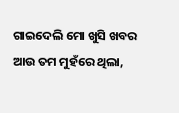ଗାଇଦେଲି ମୋ ଖୁସି ଖବର ଆଉ ତମ ମୁହଁରେ ଥିଲା,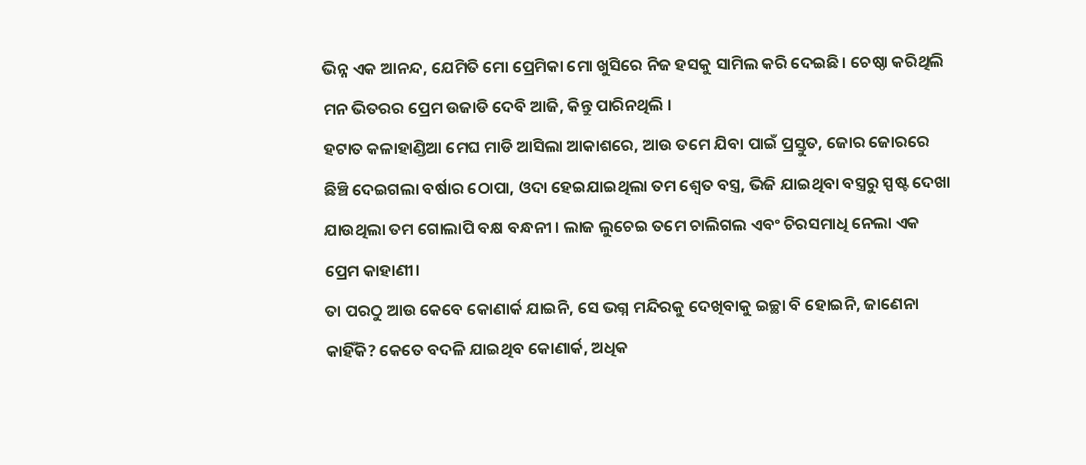ଭିନ୍ନ ଏକ ଆନନ୍ଦ, ଯେମିତି ମୋ ପ୍ରେମିକା ମୋ ଖୁସିରେ ନିଜ ହସକୁ ସାମିଲ କରି ଦେଇଛି। ଚେଷ୍ଠା କରିଥିଲି ମନ ଭିତରର ପ୍ରେମ ଉଜାଡି ଦେବି ଆଜି, କିନ୍ତୁ ପାରିନଥିଲି ।
ହଟାତ କଳାହାଣ୍ଡିଆ ମେଘ ମାଡି ଆସିଲା ଆକାଶରେ, ଆଉ ତମେ ଯିବା ପାଇଁ ପ୍ରସ୍ତୁତ, ଜୋର ଜୋରରେ ଛିଞ୍ଚି ଦେଇଗଲା ବର୍ଷାର ଠୋପା, ଓଦା ହେଇଯାଇଥିଲା ତମ ଶ୍ଵେତ ବସ୍ତ୍ର, ଭିଜି ଯାଇଥିବା ବସ୍ତ୍ରରୁ ସ୍ପଷ୍ଟ ଦେଖା ଯାଉଥିଲା ତମ ଗୋଲାପି ବକ୍ଷ ବନ୍ଧନୀ । ଲାଜ ଲୁଚେଇ ତମେ ଚାଲିଗଲ ଏବଂ ଚିରସମାଧି ନେଲା ଏକ ପ୍ରେମ କାହାଣୀ।
ତା ପରଠୁ ଆଉ କେବେ କୋଣାର୍କ ଯାଇନି, ସେ ଭଗ୍ନ ମନ୍ଦିରକୁ ଦେଖିବାକୁ ଇଚ୍ଛା ବି ହୋଇନି, ଜାଣେନା କାହିଁକି? କେତେ ବଦଳି ଯାଇଥିବ କୋଣାର୍କ, ଅଧିକ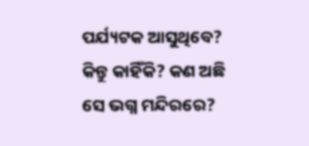ପର୍ଯ୍ୟଟକ ଆସୁଥିବେ? କିନ୍ତୁ କାହିଁକି? କଣ ଅଛି ସେ ଭଗ୍ନ ମନ୍ଦିରରେ?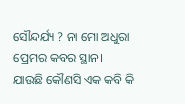ସୌନ୍ଦର୍ଯ୍ୟ ? ନା ମୋ ଅଧୁରା ପ୍ରେମର କବର ସ୍ଥାନ।
ଯାଉଛି କୌଣସି ଏକ କବି କି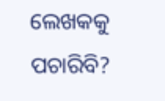ଲେଖକକୁ ପଚାରିବି?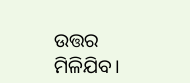ଉତ୍ତର ମିଳିଯିବ।